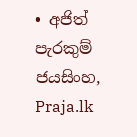• අජිත් පැරකුම් ජයසිංහ, Praja.lk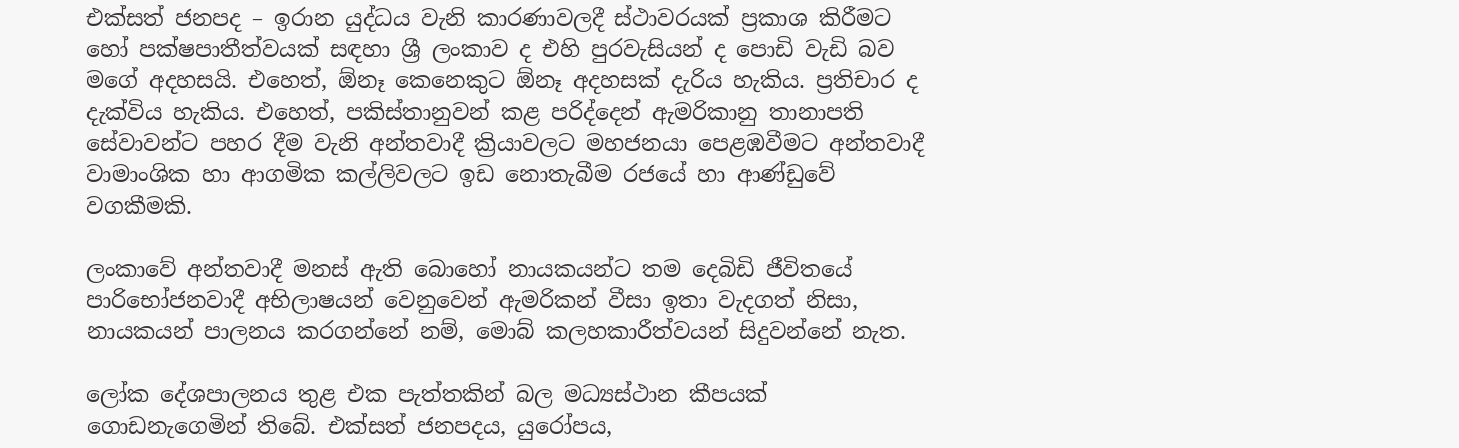එක්සත් ජනපද – ඉරාන යුද්ධය වැනි කාරණාවලදී ස්ථාවරයක් ප්‍රකාශ කිරීමට හෝ පක්ෂපාතීත්වයක් සඳහා ශ්‍රී ලංකාව ද එහි පුරවැසියන් ද පොඩි වැඩි බව මගේ අදහසයි. එහෙත්, ඕනෑ කෙනෙකුට ඕනෑ අදහසක් දැරිය හැකිය. ප්‍රතිචාර ද දැක්විය හැකිය. එහෙත්, පකිස්තානුවන් කළ පරිද්දෙන් ඇමරිකානු තානාපති සේවාවන්ට පහර දීම වැනි අන්තවාදී ක්‍රියාවලට මහජනයා පෙළඹවීමට අන්තවාදී වාමාංශික හා ආගමික කල්ලිවලට ඉඩ නොතැබීම රජයේ හා ආණ්ඩුවේ වගකීමකි.

ලංකාවේ අන්තවාදී මනස් ඇති බොහෝ නායකයන්ට තම දෙබිඩි ජීවිතයේ පාරිභෝජනවාදී අභිලාෂයන් වෙනුවෙන් ඇමරිකන් වීසා ඉතා වැදගත් නිසා, නායකයන් පාලනය කරගන්නේ නම්, මොබ් කලහකාරීත්වයන් සිදුවන්නේ නැත.

ලෝක දේශපාලනය තුළ එක පැත්තකින් බල මධ්‍යස්ථාන කීපයක් ගොඩනැගෙමින් තිබේ. එක්සත් ජනපදය, යුරෝපය,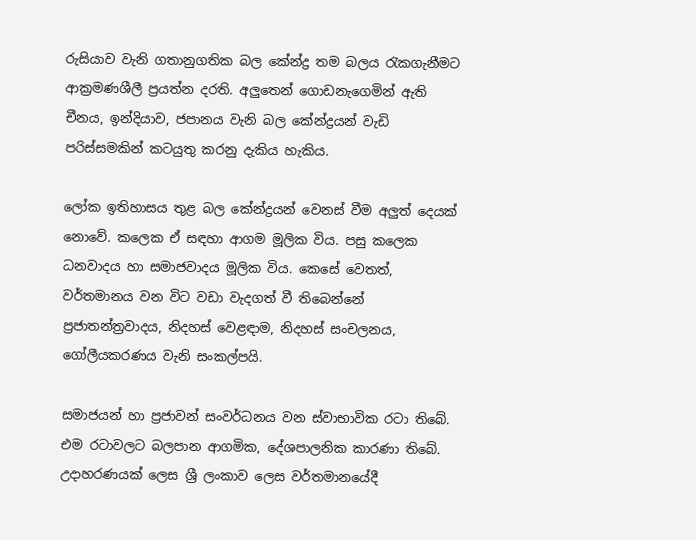රුසියාව වැනි ගතානුගතික බල කේන්ද්‍ර තම බලය රැකගැනීමට ආක්‍රමණශීලී ප්‍රයත්න දරති. අලුතෙන් ගොඩනැගෙමින් ඇති චීනය, ඉන්දියාව, ජපානය වැනි බල කේන්ද්‍රයන් වැඩි පරිස්සමකින් කටයුතු කරනු දැකිය හැකිය.

ලෝක ඉතිහාසය තුළ බල කේන්ද්‍රයන් වෙනස් වීම අලුත් දෙයක් නොවේ. කලෙක ඒ සඳහා ආගම මූලික විය. පසු කලෙක ධනවාදය හා සමාජවාදය මූලික විය. කෙසේ වෙතත්, වර්තමානය වන විට වඩා වැදගත් වී තිබෙන්නේ ප්‍රජාතන්ත්‍රවාදය, නිදහස් වෙළඳාම, නිදහස් සංචලනය, ගෝලීයකරණය වැනි සංකල්පයි.

සමාජයන් හා ප්‍රජාවන් සංවර්ධනය වන ස්වාභාවික රටා තිබේ. එම රටාවලට බලපාන ආගමික, දේශපාලනික කාරණා තිබේ. උදාහරණයක් ලෙස ශ්‍රී ලංකාව ලෙස වර්තමානයේදී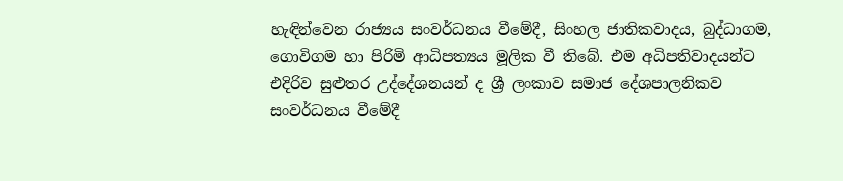හැඳින්වෙන රාජ්‍යය සංවර්ධනය වීමේදී, සිංහල ජාතිකවාදය, බුද්ධාගම, ගොවිගම හා පිරිමි ආධිපත්‍යය මූලික වී තිබේ. එම අධිපතිවාදයන්ට එදිරිව සුළුතර උද්දේශනයන් ද ශ්‍රී ලංකාව සමාජ දේශපාලනිකව සංවර්ධනය වීමේදී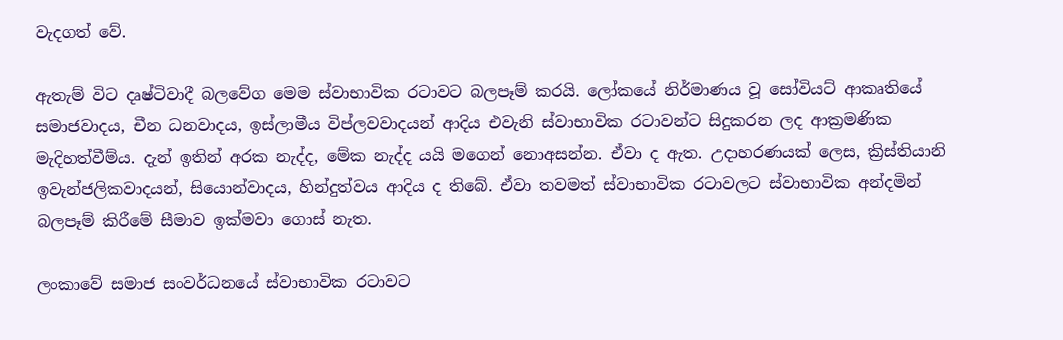වැදගත් වේ.

ඇතැම් විට දෘෂ්ටිවාදී බලවේග මෙම ස්වාභාවික රටාවට බලපෑම් කරයි. ලෝකයේ නිර්මාණය වූ සෝවියට් ආකෘතියේ සමාජවාදය, චීන ධනවාදය, ඉස්ලාමීය විප්ලවවාදයන් ආදිය එවැනි ස්වාභාවික රටාවන්ට සිදුකරන ලද ආක්‍රමණික මැදිහත්වීම්ය. දැන් ඉතින් අරක නැද්ද, මේක නැද්ද යයි මගෙන් නොඅසන්න. ඒවා ද ඇත. උදාහරණයක් ලෙස, ක්‍රිස්තියානි ඉවැන්ජලිකවාදයන්, සියොන්වාදය, හින්දුත්වය ආදිය ද තිබේ. ඒවා තවමත් ස්වාභාවික රටාවලට ස්වාභාවික අන්දමින් බලපෑම් කිරීමේ සීමාව ඉක්මවා ගොස් නැත.

ලංකාවේ සමාජ සංවර්ධනයේ ස්වාභාවික රටාවට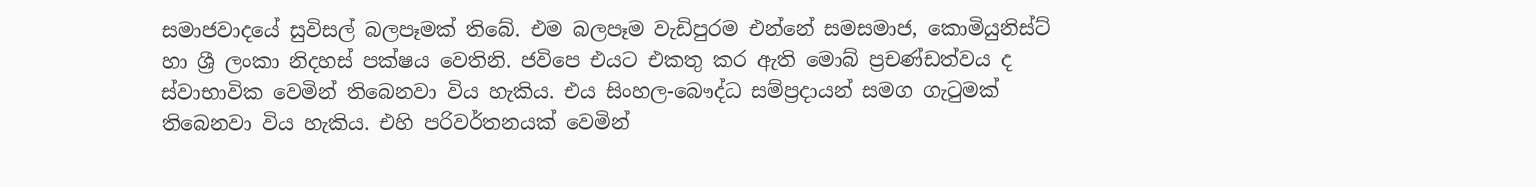සමාජවාදයේ සුවිසල් බලපෑමක් තිබේ. එම බලපෑම වැඩිපුරම එන්නේ සමසමාජ, කොමියුනිස්ට් හා ශ්‍රී ලංකා නිදහස් පක්ෂය වෙතිනි. ජවිපෙ එයට එකතු කර ඇති මොබ් ප්‍රචණ්ඩත්වය ද ස්වාභාවික වෙමින් තිබෙනවා විය හැකිය. එය සිංහල-බෞද්ධ සම්ප්‍රදායන් සමග ගැටුමක් තිබෙනවා විය හැකිය. එහි පරිවර්තනයක් වෙමින්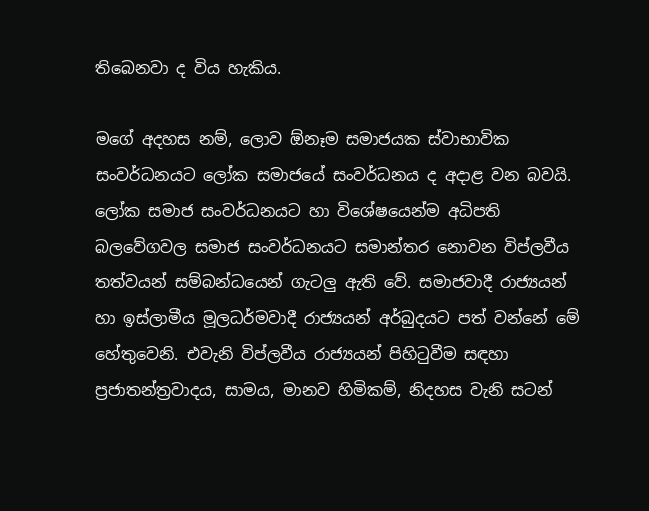තිබෙනවා ද විය හැකිය.

මගේ අදහස නම්, ලොව ඕනෑම සමාජයක ස්වාභාවික සංවර්ධනයට ලෝක සමාජයේ සංවර්ධනය ද අදාළ වන බවයි. ලෝක සමාජ සංවර්ධනයට හා විශේෂයෙන්ම අධිපති බලවේගවල සමාජ සංවර්ධනයට සමාන්තර නොවන විප්ලවීය තත්වයන් සම්බන්ධයෙන් ගැටලු ඇති වේ. සමාජවාදී රාජ්‍යයන් හා ඉස්ලාමීය මූලධර්මවාදී රාජ්‍යයන් අර්බුදයට පත් වන්නේ මේ හේතුවෙනි. එවැනි විප්ලවීය රාජ්‍යයන් පිහිටුවීම සඳහා ප්‍රජාතන්ත්‍රවාදය, සාමය, මානව හිමිකම්, නිදහස වැනි සටන්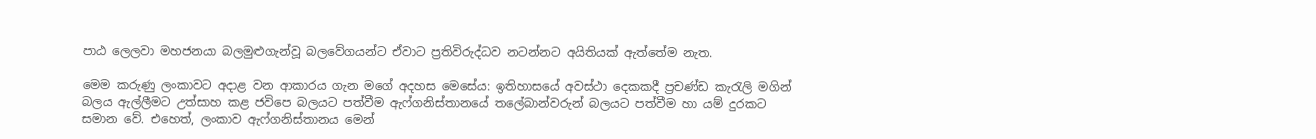පාඨ ලෙලවා මහජනයා බලමුළුගැන්වූ බලවේගයන්ට ඒවාට ප්‍රතිවිරුද්ධව නටන්නට අයිතියක් ඇත්තේම නැත.

මෙම කරුණු ලංකාවට අදාළ වන ආකාරය ගැන මගේ අදහස මෙසේය: ඉතිහාසයේ අවස්ථා දෙකකදී ප්‍රචණ්ඩ කැරැලි මගින් බලය ඇල්ලීමට උත්සාහ කළ ජවිපෙ බලයට පත්වීම ඇෆ්ගනිස්තානයේ තලේබාන්වරුන් බලයට පත්වීම හා යම් දුරකට සමාන වේ. එහෙත්, ලංකාව ඇෆ්ගනිස්තානය මෙන්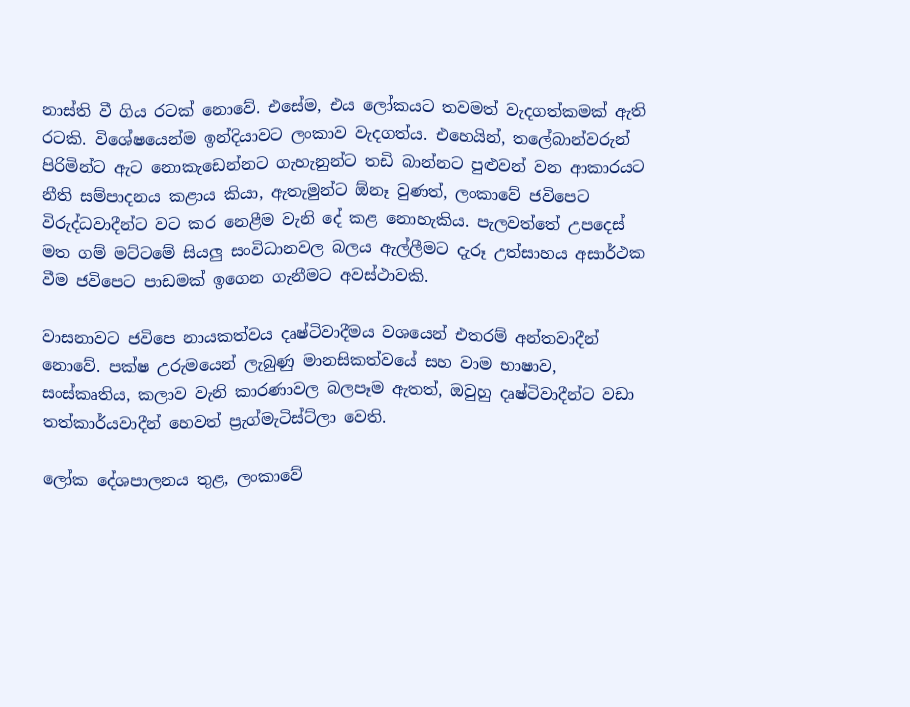නාස්ති වී ගිය රටක් නොවේ. එසේම, එය ලෝකයට තවමත් වැදගත්කමක් ඇති රටකි. විශේෂයෙන්ම ඉන්දියාවට ලංකාව වැදගත්ය. එහෙයින්, තලේබාන්වරුන් පිරිමින්ට ඇට නොකැඩෙන්නට ගැහැනුන්ට තඩි බාන්නට පුළුවන් වන ආකාරයට නීති සම්පාදනය කළාය කියා, ඇතැමුන්ට ඕනෑ වුණත්, ලංකාවේ ජවිපෙට විරුද්ධවාදීන්ට වට කර නෙළීම වැනි දේ කළ නොහැකිය. පැලවත්තේ උපදෙස් මත ගම් මට්ටමේ සියලු සංවිධානවල බලය ඇල්ලීමට දැරූ උත්සාහය අසාර්ථක වීම ජවිපෙට පාඩමක් ඉගෙන ගැනීමට අවස්ථාවකි.

වාසනාවට ජවිපෙ නායකත්වය දෘෂ්ටිවාදීමය වශයෙන් එතරම් අන්තවාදීන් නොවේ. පක්ෂ උරුමයෙන් ලැබුණු මානසිකත්වයේ සහ වාම භාෂාව, සංස්කෘතිය, කලාව වැනි කාරණාවල බලපෑම ඇතත්, ඔවුහු දෘෂ්ටිවාදීන්ට වඩා තත්කාර්යවාදීන් හෙවත් ප්‍රැග්මැටිස්ට්ලා වෙති.

ලෝක දේශපාලනය තුළ, ලංකාවේ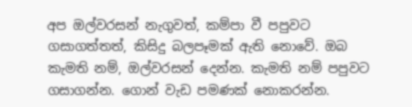අප ඔල්වරසන් නැගුවත්, කම්පා වී පපුවට ගසාගත්තත්, කිසිදු බලපෑමක් ඇති නොවේ. ඔබ කැමති නම්, ඔල්වරසන් දෙන්න. කැමති නම් පපුවට ගසාගන්න. ගොන් වැඩ පමණක් නොකරන්න.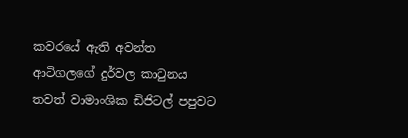කවරයේ ඇති අවන්ත ආටිගලගේ දුර්වල කාටුනය තවත් වාමාංශික ඩිජිටල් පපුවට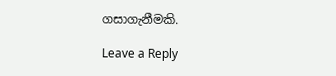ගසාගැනීමකි.

Leave a Reply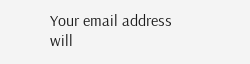Your email address will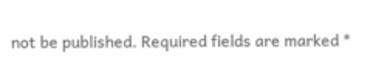not be published. Required fields are marked *